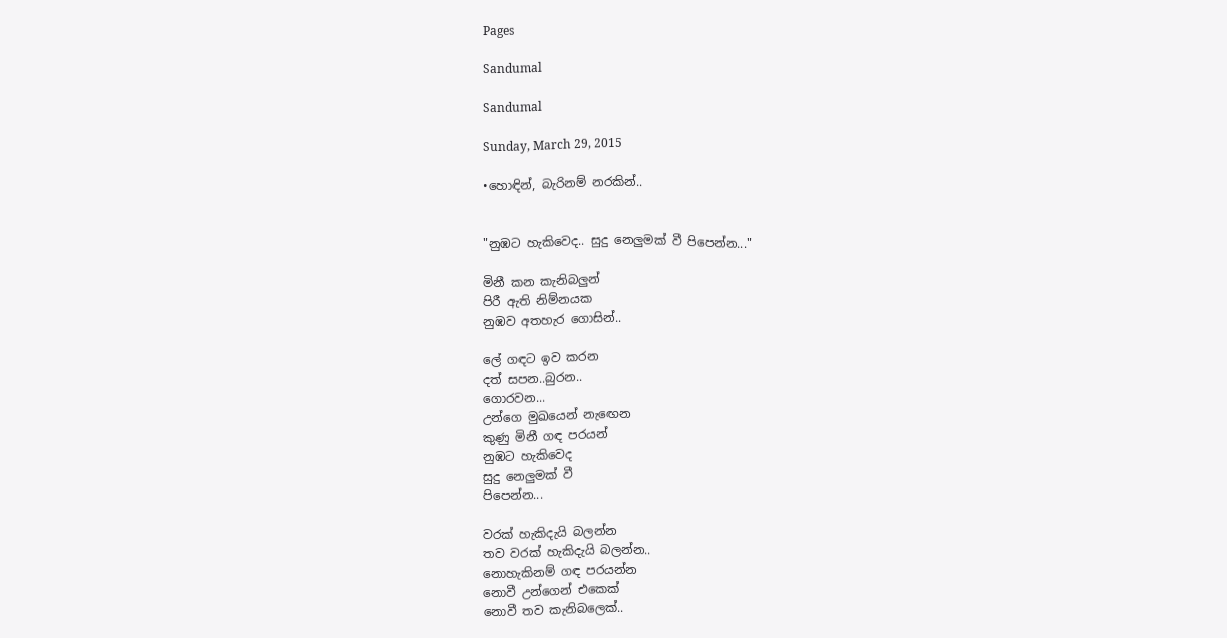Pages

Sandumal

Sandumal

Sunday, March 29, 2015

•හොඳින්, බැරිනම් නරකින්..


"නුඹට හැකිවෙද.. සුදු නෙලුමක් වී පිපෙන්න..."

මිනී කන කැනිබලුන්
පිරී ඇති නිම්නයක
නුඹව අතහැර ගොසින්..

ලේ ගඳට ඉව කරන
දත් සපන..බුරන..
ගොරවන...
උන්ගෙ මුඛයෙන් නැඟෙන
කුණු මිනී ගඳ පරයන්
නුඹට හැකිවෙද
සුදු නෙලුමක් වී
පිපෙන්න...

වරක් හැකිදැයි බලන්න
තව වරක් හැකිදැයි බලන්න..
නොහැකිනම් ගඳ පරයන්න
නොවී උන්ගෙන් එකෙක්
නොවී තව කැනිබලෙක්..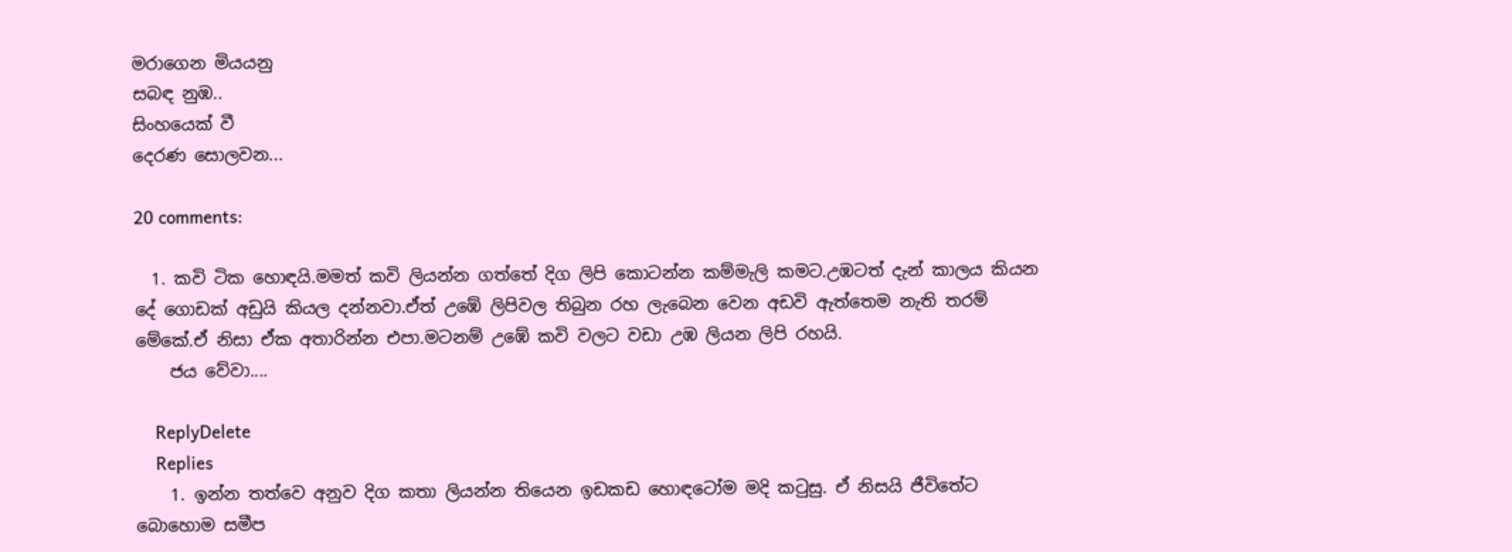මරාගෙන මියයනු
සබඳ නුඹ..
සිංහයෙක් වී
දෙරණ සොලවන...

20 comments:

  1. කවි ටික හොඳයි.මමත් කවි ලියන්න ගත්තේ දිග ලිපි කොටන්න කම්මැලි කමට.උඹටත් දැන් කාලය කියන දේ ගොඩක් අඩුයි කියල දන්නවා.ඒත් උඹේ ලිපිවල තිබුන රහ ලැබෙන වෙන අඩවි ඇත්තෙම නැති තරම් මේකේ.ඒ නිසා ඒක අතාරින්න එපා.මටනම් උඹේ කවි වලට වඩා උඹ ලියන ලිපි රහයි.
    ජය වේවා....

    ReplyDelete
    Replies
    1. ඉන්න තත්වෙ අනුව දිග කතා ලියන්න තියෙන ඉඩකඩ හොඳටෝම මදි කටුසු. ඒ නිසයි ජීවිතේට බොහොම සමීප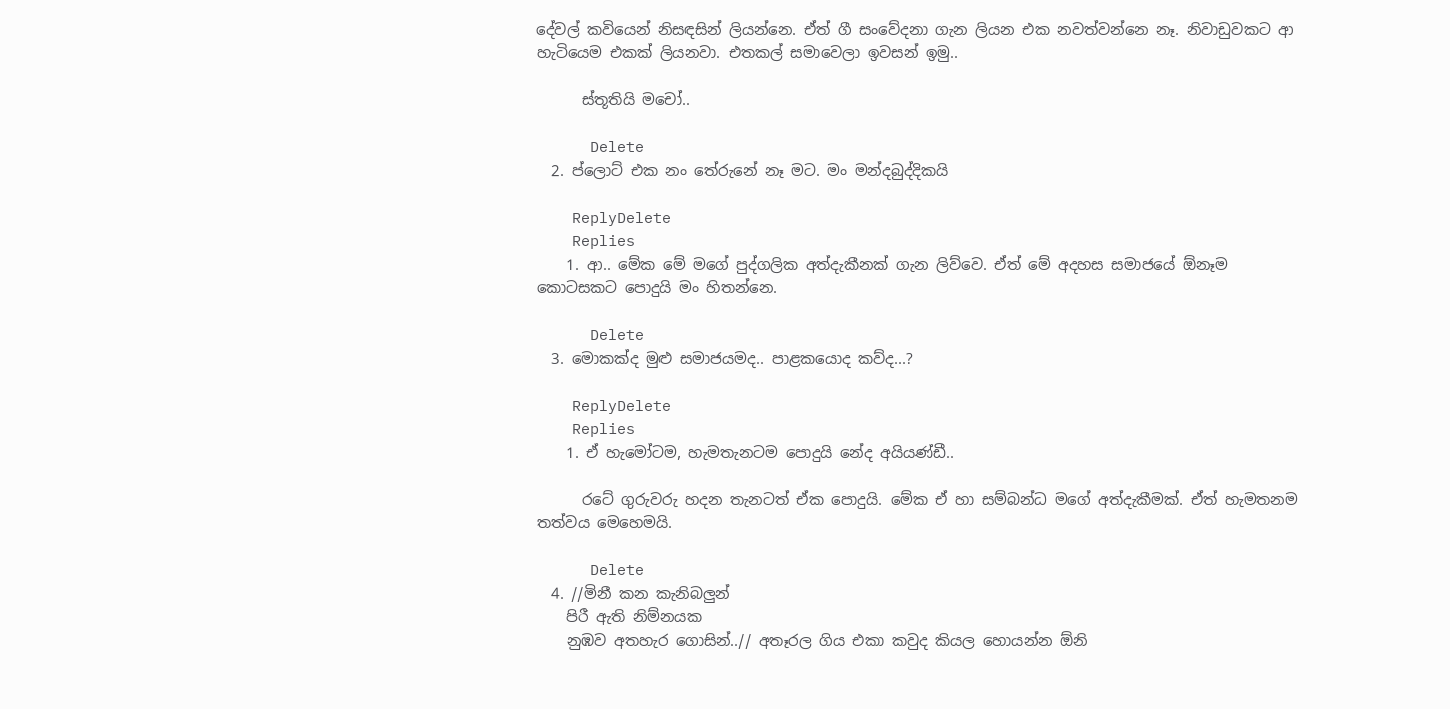දේවල් කවියෙන් නිසඳසින් ලියන්නෙ. ඒත් ගී සංවේදනා ගැන ලියන එක නවත්වන්නෙ නෑ. නිවාඩුවකට ආ හැටියෙම එකක් ලියනවා. එතකල් සමාවෙලා ඉවසන් ඉමු..

      ස්තූතියි මචෝ..

      Delete
  2. ප්ලොට් එක නං තේරුනේ නෑ මට. මං මන්දබුද්දිකයි

    ReplyDelete
    Replies
    1. ආ.. මේක මේ මගේ පුද්ගලික අත්දැකීනක් ගැන ලිව්වෙ. ඒත් මේ අදහස සමාජයේ ඕනෑම කොටසකට පොදුයි මං හිතන්නෙ.

      Delete
  3. මොකක්ද මුළු සමාජයමද.. පාළකයොද කව්ද...?

    ReplyDelete
    Replies
    1. ඒ හැමෝටම, හැමතැනටම පොදුයි නේද අයියණ්ඩී..

      රටේ ගුරුවරු හදන තැනටත් ඒක පොදුයි. මේක ඒ හා සම්බන්ධ මගේ අත්දැකීමක්. ඒත් හැමතනම තත්වය මෙහෙමයි.

      Delete
  4. //මිනී කන කැනිබලුන්
    පිරී ඇති නිම්නයක
    නුඹව අතහැර ගොසින්..// අතෑරල ගිය එකා කවුද කියල හොයන්න ඕනි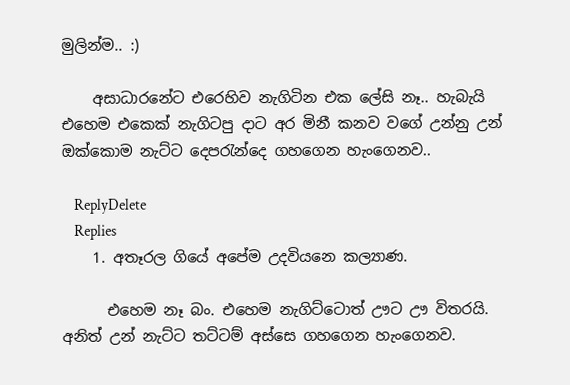මුලින්ම.. :)

    අසාධාරනේට එරෙහිව නැගිටින එක ලේසි නෑ.. හැබැයි එහෙම එකෙක් නැගිටපු දාට අර මිනී කනව වගේ උන්නු උන් ඔක්කොම නැට්ට දෙපරැන්දෙ ගහගෙන හැංගෙනව..

    ReplyDelete
    Replies
    1. අතෑරල ගියේ අපේම උදවියනෙ කල්‍යාණ.

      එහෙම නෑ බං. එහෙම නැගිට්ටොත් ඌට ඌ විතරයි. අනිත් උන් නැට්ට තට්ටම් අස්සෙ ගහගෙන හැංගෙනව.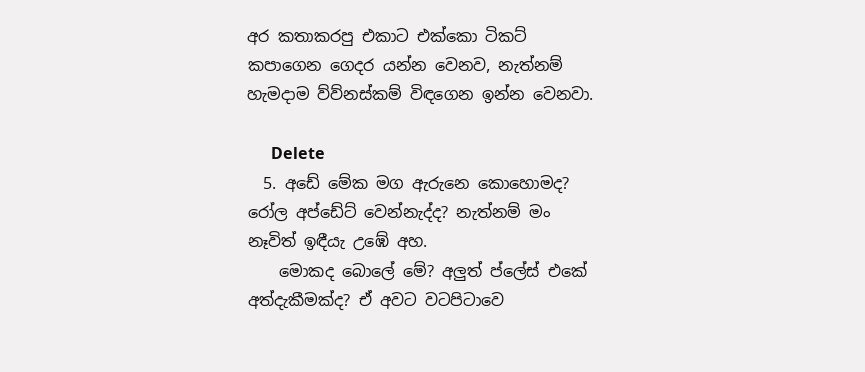අර කතාකරපු එකාට එක්කො ටිකට් කපාගෙන ගෙදර යන්න වෙනව, නැත්නම් හැමදාම ව්ව්නස්කම් විඳගෙන ඉන්න වෙනවා.

      Delete
  5. අඩේ මේක මග ඇරුනෙ කොහොමද? රෝල අප්ඩේට් වෙන්නැද්ද? නැත්නම් මං නෑවිත් ඉඳීයැ උඹේ අහ.
    මොකද බොලේ මේ? අලුත් ප්ලේස් එකේ අත්දැකීමක්ද? ඒ අවට වටපිටාවෙ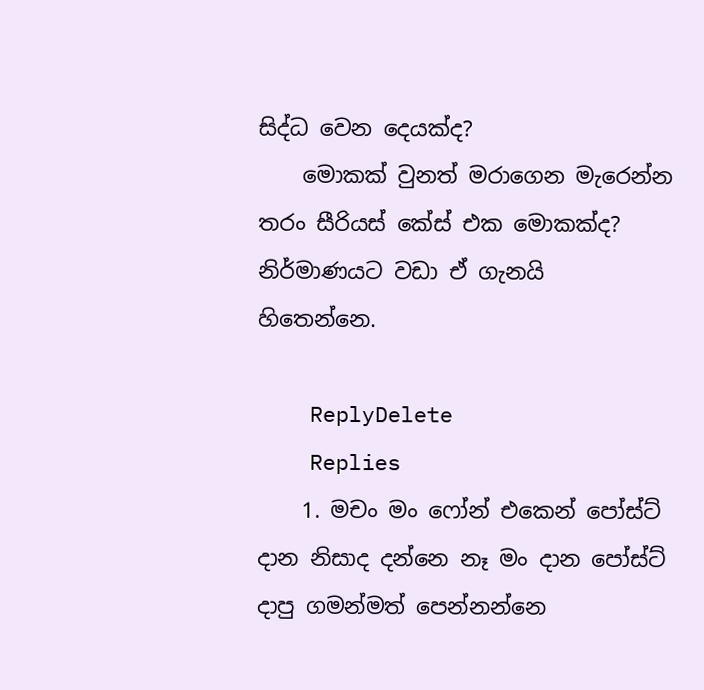සිද්ධ වෙන දෙයක්ද?
    මොකක් වුනත් මරාගෙන මැරෙන්න තරං සීරියස් කේස් එක මොකක්ද? නිර්මාණයට වඩා ඒ ගැනයි හිතෙන්නෙ.

    ReplyDelete
    Replies
    1. මචං මං ෆෝන් එකෙන් පෝස්ට් දාන නිසාද දන්නෙ නෑ මං දාන පෝස්ට් දාපු ගමන්මත් පෙන්නන්නෙ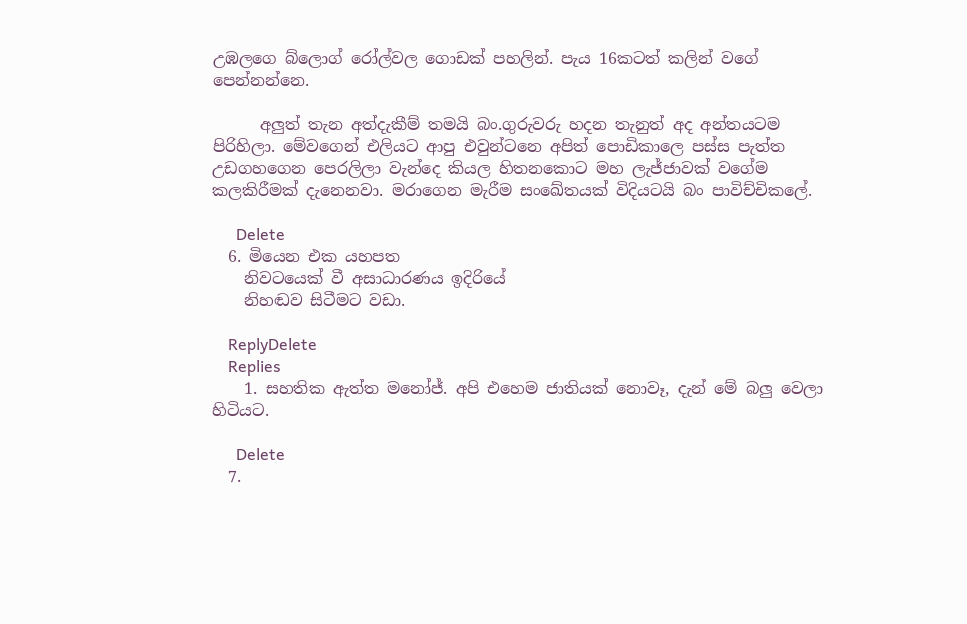උඹලගෙ බ්ලොග් රෝල්වල ගොඩක් පහලින්. පැය 16කටත් කලින් වගේ පෙන්නන්නෙ.

      අලුත් තැන අත්දැකීම් තමයි බං.ගුරුවරු හදන තැනුත් අද අන්තයටම පිරිහිලා. මේවගෙන් එලියට ආපු එවුන්ටනෙ අපිත් පොඩිකාලෙ පස්ස පැත්ත උඩගහගෙන පෙරලිලා වැන්දෙ කියල හිතනකොට මහ ලැජ්ජාවක් වගේම කලකිරීමක් දැනෙනවා. මරාගෙන මැරීම සංඛේතයක් විදියටයි බං පාවිච්චිකලේ.

      Delete
  6. මියෙන එක යහපත
    නිවටයෙක් වී අසාධාරණය ඉදිරියේ
    නිහඬව සිටීමට වඩා.

    ReplyDelete
    Replies
    1. සහතික ඇත්ත මනෝජ්. අපි එහෙම ජාතියක් නොවෑ, දැන් මේ බලු වෙලා හිටියට.

      Delete
  7.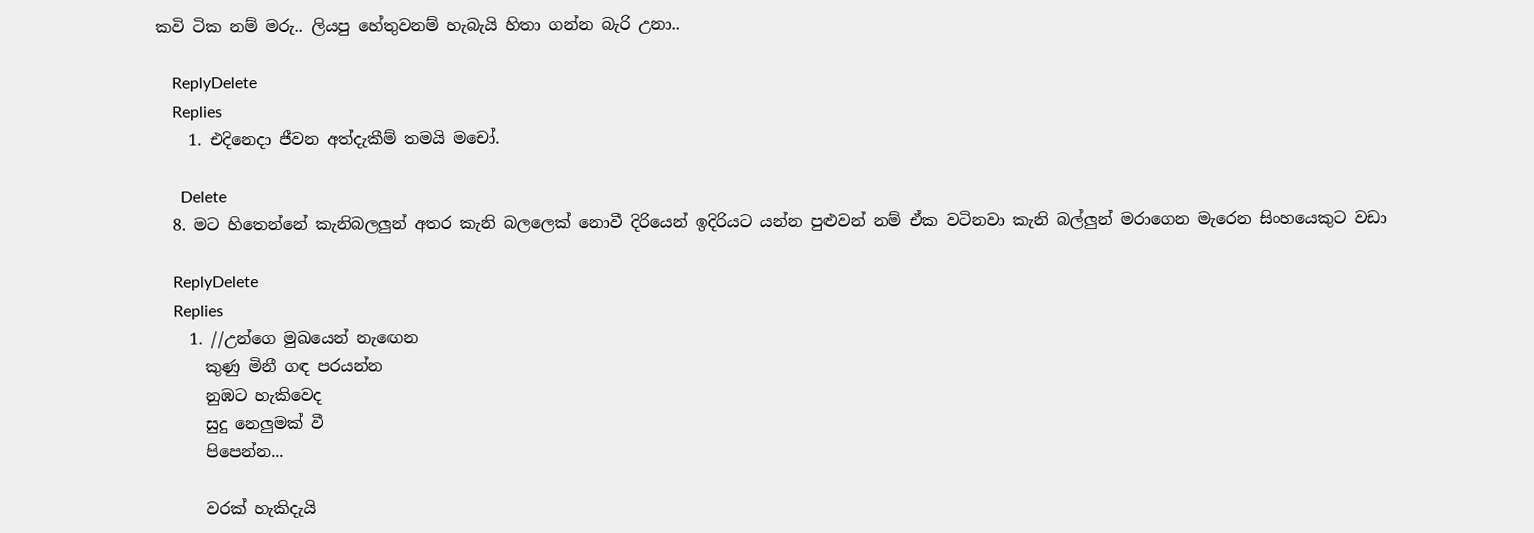කවි ටික නම් මරු.. ලියපු හේතුවනම් හැබැයි හිතා ගන්න බැරි උනා..

    ReplyDelete
    Replies
    1. එදිනෙදා ජීවන අත්දැකීම් තමයි මචෝ.

      Delete
  8. මට හිතෙන්නේ කැනිබලලුන් අතර කැනි බලලෙක් නොවී දිරියෙන් ඉදිරියට යන්න පුළුවන් නම් ඒක වටිනවා කැනි බල්ලුන් මරාගෙන මැරෙන සිංහයෙකුට වඩා

    ReplyDelete
    Replies
    1. //උන්ගෙ මුඛයෙන් නැඟෙන
      කුණු මිනී ගඳ පරයන්න
      නුඹට හැකිවෙද
      සුදු නෙලුමක් වී
      පිපෙන්න...

      වරක් හැකිදැයි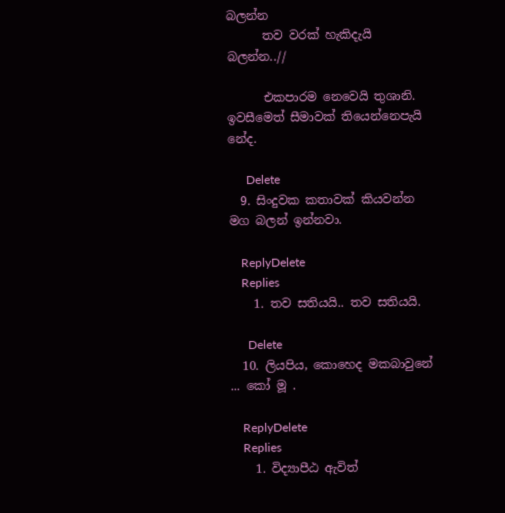බලන්න
      තව වරක් හැකිදැයි බලන්න..//

      එකපාරම නෙවෙයි තුශානි. ඉවසීමෙත් සීමාවක් තියෙන්නෙපැයි නේද.

      Delete
  9. සිංදුවක කතාවක් කියවන්න මග බලන් ඉන්නවා.

    ReplyDelete
    Replies
    1. තව සතියයි.. තව සතියයි.

      Delete
  10. ලියපිය, කොහෙද මකබාවුනේ ... කෝ මූ .

    ReplyDelete
    Replies
    1. විද්‍යාපීඨ ඇවිත්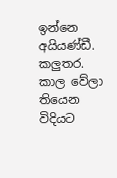ඉන්නෙ අයියණ්ඩී. කලුතර. කාල වේලා තියෙන විදියට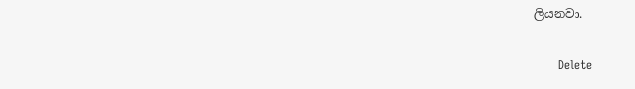ලියනවා.

      Delete